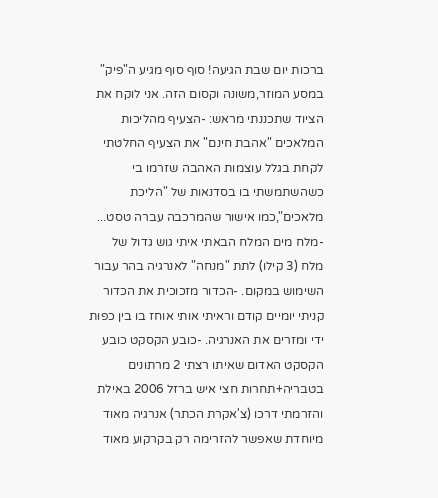ברכות יום שבת הגיעה! סוף סוף מגיע ה"פיק" במסע המוזר,משונה וקסום הזה. אני לוקח את הציוד שתכננתי מראש: -הצעיף מהליכות המלאכים "אהבת חינם" את הצעיף החלטתי לקחת בגלל עוצמות האהבה שזרמו בי כשהשתמשתי בו בסדנאות של "הליכת מלאכים",כמו אישור שהמרכבה עברה טסט... -מלח מים המלח הבאתי איתי גוש גדול של מלח (3 קילו) לתת "מנחה" לאנרגיה בהר עבור השימוש במקום. -הכדור מזכוכית את הכדור קניתי יומיים קודם וראיתי אותי אוחז בו בין כפות ידי ומזרים את האנרגיה. -כובע הקסקט כובע הקסקט האדום שאיתו רצתי 2 מרתונים בטבריה+תחרות חצי איש ברזל 2006 באילת והזרמתי דרכו (צ'אקרת הכתר) אנרגיה מאוד מיוחדת שאפשר להזרימה רק בקרקוע מאוד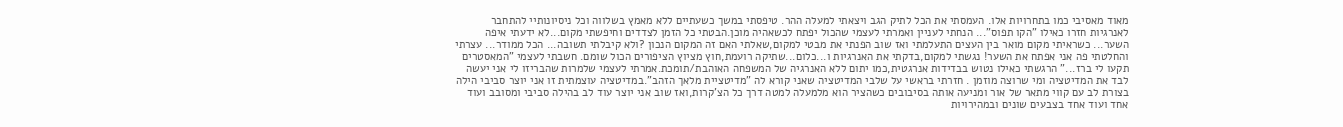מאוד מאסיבי כמו בתחרויות אלו. העמסתי את הכל לתיק הגב ויצאתי למעלה ההר. טיפסתי במשך כשעתיים ללא מאמץ בשלווה וכל ניסיונותיי להתחבר לאנרגיות חזרו כאילו "הקו תפוס"... הנחתי לעניין ואמרתי לעצמי שהכול יפתח לכשאהיה מוכן.הבטתי כל הזמן לצדדים וחיפשתי מקום...לא ידעתי איפה השער... כשראיתי מקום מואר בין העצים התעלמתי ואז שוב הפנתי את מבטי למקום,שאלתי האם זה המקום הנכון ?ולא קיבלתי תשובה... הכל ממודר... עצרתי והחלטתי פה אני אפתח את השער! נגשתי למקום,בדקתי את האנרגיות ו...כלום...שתיקה רועמת,חוץ מציוץ הציפורים הכול שומם. חשבתי לעצמי "המאסטרים תקעו לי ברז..." הרגשתי כאילו נטוש בבדידות אנרגטית,כמו יתום ללא האנרגיה של המשפחה האוהבת/תומכת.אמרתי לעצמי שלמרות שהבריזו לי אני יעשה לבד את המדיטציה ומי שרוצה מוזמן . חזרתי בראשי על שלבי המדיטציה שאני קורא לה "מדיטציית מלאך הזהב".במדיטציה עוצמתית זו אני יוצר סביבי הילה בצורת לב עם קווי מתאר של אור ומניעה אותה בסיבובים כשהציר הוא מלמעלה למטה דרך כל הצ'קרות,ואז שוב אני יוצר עוד לב בהילה סביבי ומסובב ועוד אחד ועוד אחד בצבעים שונים ובמהירויות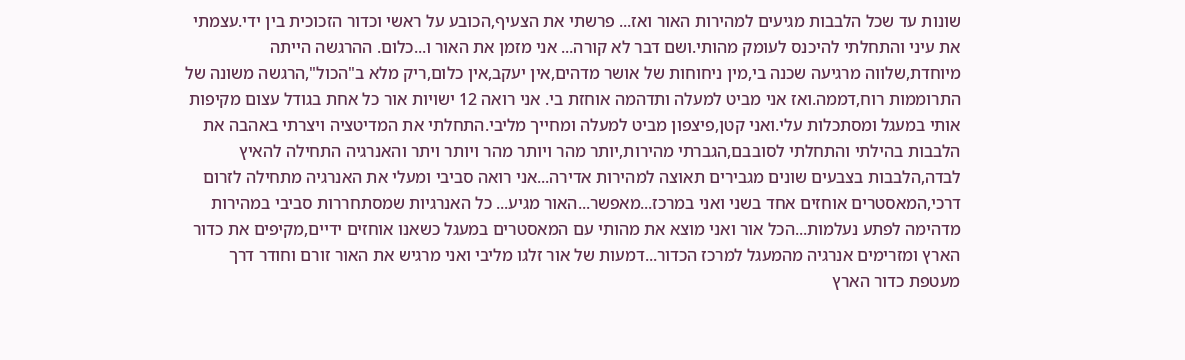שונות עד שכל הלבבות מגיעים למהירות האור ואז... פרשתי את הצעיף,הכובע על ראשי וכדור הזכוכית בין ידי.עצמתי את עיני והתחלתי להיכנס לעומק מהותי.ושם דבר לא קורה... אני מזמן את האור ו...כלום. ההרגשה הייתה מיוחדת,שלווה מרגיעה שכנה בי,מין ניחוחות של אושר מדהים,אין יעקב,אין כלום,ריק מלא ב"הכול",הרגשה משונה של התרוממות רוח,דממה.ואז אני מביט למעלה ותדהמה אוחזת בי. אני רואה 12 ישויות אור כל אחת בגודל עצום מקיפות אותי במעגל ומסתכלות עלי.ואני קטן,פיצפון מביט למעלה ומחייך מליבי.התחלתי את המדיטציה ויצרתי באהבה את הלבבות בהילתי והתחלתי לסובבם,הגברתי מהירות,יותר מהר ויותר מהר ויותר ויתר והאנרגיה התחילה להאיץ לבדה,הלבבות בצבעים שונים מגבירים תאוצה למהירות אדירה...אני רואה סביבי ומעלי את האנרגיה מתחילה לזרום דרכי,המאסטרים אוחזים אחד בשני ואני במרכז...מאפשר...האור מגיע... כל האנרגיות שמסתחררות סביבי במהירות מדהימה לפתע נעלמות...הכל אור ואני מוצא את מהותי עם המאסטרים במעגל כשאנו אוחזים ידיים,מקיפים את כדור הארץ ומזרימים אנרגיה מהמעגל למרכז הכדור...דמעות של אור זלגו מליבי ואני מרגיש את האור זורם וחודר דרך מעטפת כדור הארץ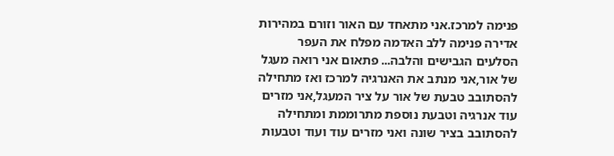פנימה למרכז.אני מתאחד עם האור וזורם במהירות אדירה פנימה ללב האדמה מפלח את העפר הסלעים הגבישים והלבה... פתאום אני רואה מעגל של אור,אני מנתב את האנרגיה למרכז ואז מתחילה להסתובב טבעת של אור על ציר המעגל,אני מזרים עוד אנרגיה וטבעת נוספת מתרוממת ומתחילה להסתובב בציר שונה ואני מזרים עוד ועוד וטבעות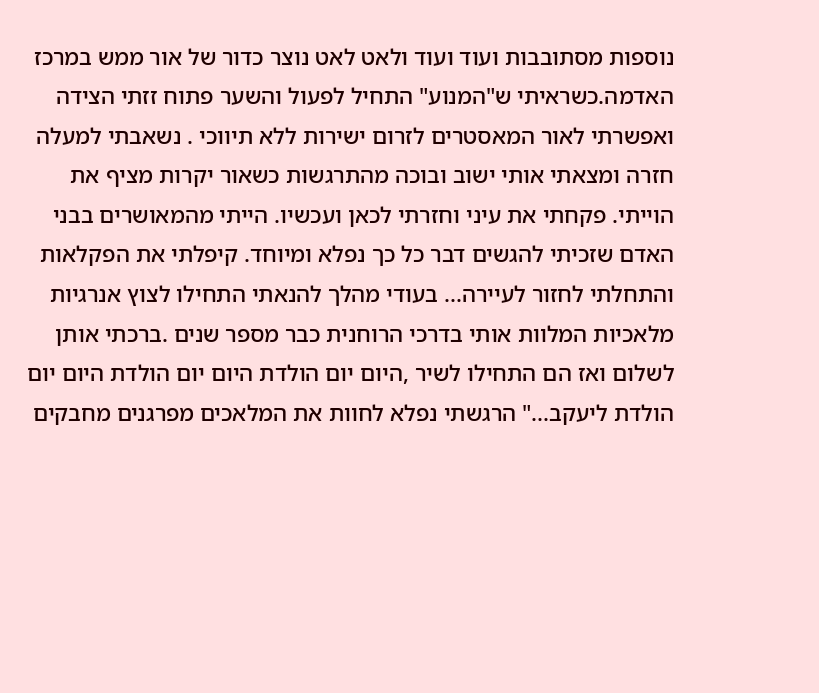נוספות מסתובבות ועוד ועוד ולאט לאט נוצר כדור של אור ממש במרכז האדמה.כשראיתי ש"המנוע" התחיל לפעול והשער פתוח זזתי הצידה ואפשרתי לאור המאסטרים לזרום ישירות ללא תיווכי . נשאבתי למעלה חזרה ומצאתי אותי ישוב ובוכה מהתרגשות כשאור יקרות מציף את הוייתי. פקחתי את עיני וחזרתי לכאן ועכשיו. הייתי מהמאושרים בבני האדם שזכיתי להגשים דבר כל כך נפלא ומיוחד. קיפלתי את הפקלאות והתחלתי לחזור לעיירה... בעודי מהלך להנאתי התחילו לצוץ אנרגיות מלאכיות המלוות אותי בדרכי הרוחנית כבר מספר שנים .ברכתי אותן לשלום ואז הם התחילו לשיר ,היום יום הולדת היום יום הולדת היום יום הולדת ליעקב..." הרגשתי נפלא לחוות את המלאכים מפרגנים מחבקים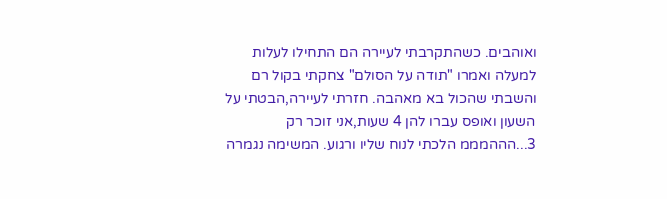ואוהבים. כשהתקרבתי לעיירה הם התחילו לעלות למעלה ואמרו "תודה על הסולם" צחקתי בקול רם והשבתי שהכול בא מאהבה. חזרתי לעיירה,הבטתי על השעון ואופס עברו להן 4 שעות,אני זוכר רק 3...הההמממ הלכתי לנוח שליו ורגוע. המשימה נגמרה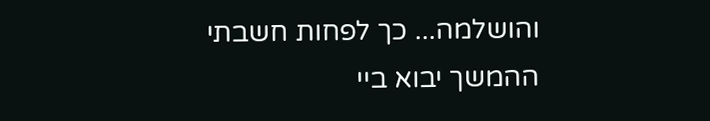והושלמה... כך לפחות חשבתי ההמשך יבוא ביי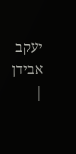יעקב אבידן |